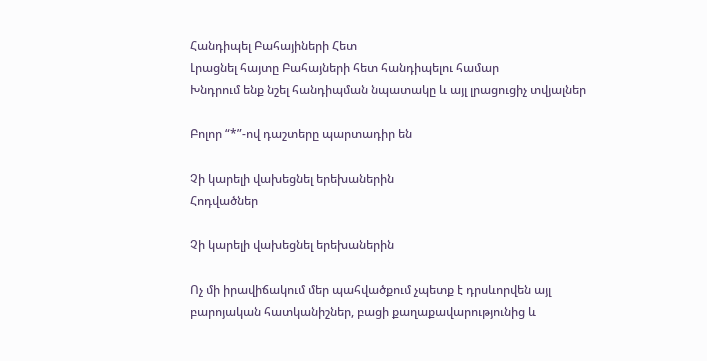Հանդիպել Բահայիների Հետ
Լրացնել հայտը Բահայների հետ հանդիպելու համար
Խնդրում ենք նշել հանդիպման նպատակը և այլ լրացուցիչ տվյալներ

Բոլոր “*”-ով դաշտերը պարտադիր են

Չի կարելի վախեցնել երեխաներին
Հոդվածներ

Չի կարելի վախեցնել երեխաներին

Ոչ մի իրավիճակում մեր պահվածքում չպետք է դրսևորվեն այլ բարոյական հատկանիշներ, բացի քաղաքավարությունից և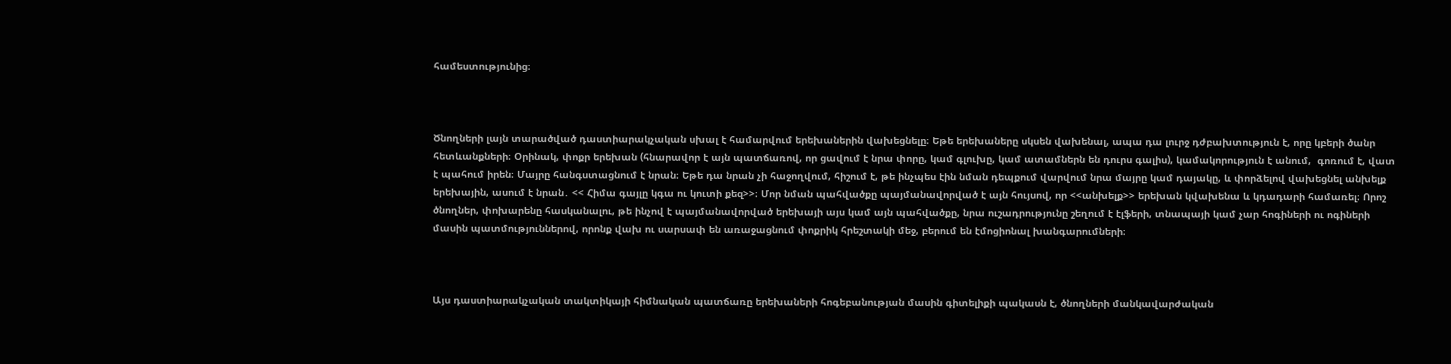համեստությունից։



Ծնողների լայն տարածված դաստիարակչական սխալ է համարվում երեխաներին վախեցնելը։ Եթե երեխաները սկսեն վախենալ, ապա դա լուրջ դժբախտություն է, որը կբերի ծանր հետևանքների։ Օրինակ, փոքր երեխան (հնարավոր է այն պատճառով, որ ցավում է նրա փորը, կամ գլուխը, կամ ատամներն են դուրս գալիս), կամակորություն է անում,  գոռում է, վատ է պահում իրեն։ Մայրը հանգստացնում է նրան։ Եթե դա նրան չի հաջողվում, հիշում է, թե ինչպես էին նման դեպքում վարվում նրա մայրը կամ դայակը, և փորձելով վախեցնել անխելք երեխային, ասում է նրան․ << Հիմա գայլը կգա ու կուտի քեզ>>։ Մոր նման պահվածքը պայմանավորված է այն հույսով, որ <<անխելք>> երեխան կվախենա և կդադարի համառել։ Որոշ ծնողներ, փոխարենը հասկանալու, թե ինչով է պայմանավորված երեխայի այս կամ այն պահվածքը, նրա ուշադրությունը շեղում է էլֆերի, տնապայի կամ չար հոգիների ու ոգիների մասին պատմություններով, որոնք վախ ու սարսափ են առաջացնում փոքրիկ հրեշտակի մեջ, բերում են էմոցիոնալ խանգարումների։



Այս դաստիարակչական տակտիկայի հիմնական պատճառը երեխաների հոգեբանության մասին գիտելիքի պակասն է, ծնողների մանկավարժական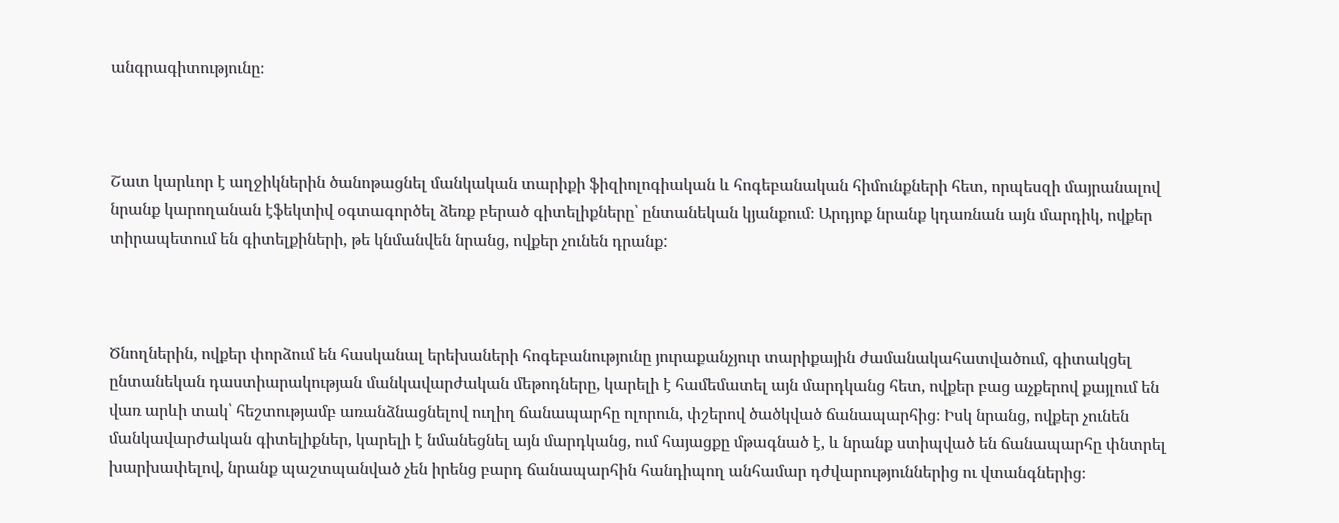անգրագիտությունը։



Շատ կարևոր է աղջիկներին ծանոթացնել մանկական տարիքի ֆիզիոլոգիական և հոգեբանական հիմունքների հետ, որպեսզի մայրանալով նրանք կարողանան էֆեկտիվ օգտագործել ձեռք բերած գիտելիքները՝ ընտանեկան կյանքում։ Արդյոք նրանք կդառնան այն մարդիկ, ովքեր տիրապետում են գիտելքիների, թե կնմանվեն նրանց, ովքեր չունեն դրանք:



Ծնողներին, ովքեր փորձում են հասկանալ երեխաների հոգեբանությունը յուրաքանչյուր տարիքային ժամանակահատվածում, գիտակցել ընտանեկան դաստիարակության մանկավարժական մեթոդները, կարելի է համեմատել այն մարդկանց հետ, ովքեր բաց աչքերով քայլում են վառ արևի տակ՝ հեշտությամբ առանձնացնելով ուղիղ ճանապարհը ոլորուն, փշերով ծածկված ճանապարհից։ Իսկ նրանց, ովքեր չունեն մանկավարժական գիտելիքներ, կարելի է նմանեցնել այն մարդկանց, ում հայացքը մթագնած է, և նրանք ստիպված են ճանապարհը փնտրել խարխափելով, նրանք պաշտպանված չեն իրենց բարդ ճանապարհին հանդիպող անհամար դժվարություններից ու վտանգներից։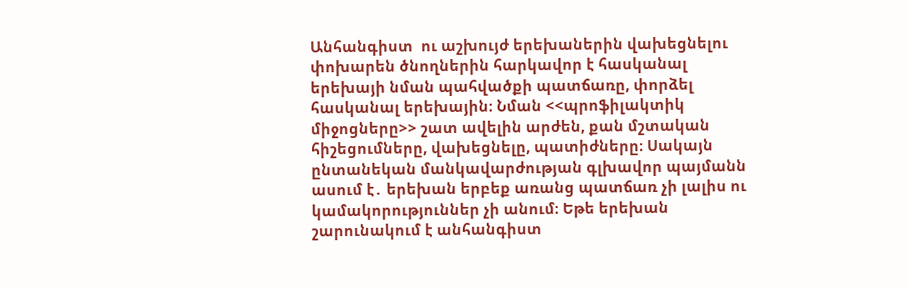Անհանգիստ  ու աշխույժ երեխաներին վախեցնելու փոխարեն ծնողներին հարկավոր է հասկանալ երեխայի նման պահվածքի պատճառը, փորձել հասկանալ երեխային։ Նման <<պրոֆիլակտիկ միջոցները>> շատ ավելին արժեն, քան մշտական հիշեցումները, վախեցնելը, պատիժները։ Սակայն ընտանեկան մանկավարժության գլխավոր պայմանն ասում է․ երեխան երբեք առանց պատճառ չի լալիս ու կամակորություններ չի անում։ Եթե երեխան շարունակում է անհանգիստ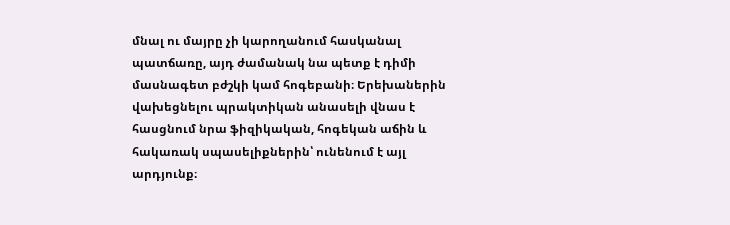մնալ ու մայրը չի կարողանում հասկանալ պատճառը, այդ ժամանակ նա պետք է դիմի մասնագետ բժշկի կամ հոգեբանի։ Երեխաներին վախեցնելու պրակտիկան անասելի վնաս է հասցնում նրա ֆիզիկական, հոգեկան աճին և հակառակ սպասելիքներին՝ ունենում է այլ արդյունք։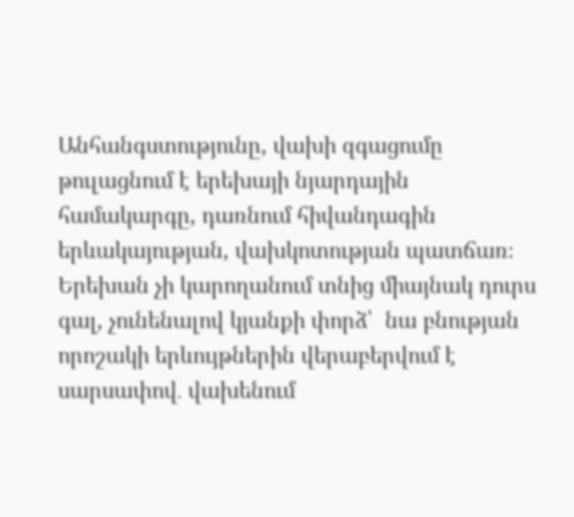Անհանգստությունը, վախի զգացումը թուլացնում է երեխայի նյարդային համակարգը, դառնում հիվանդագին երևակայության, վախկոտության պատճառ։ Երեխան չի կարողանում տնից միայնակ դուրս գալ, չունենալով կյանքի փորձ՝  նա բնության որոշակի երևույթներին վերաբերվում է սարսափով․ վախենում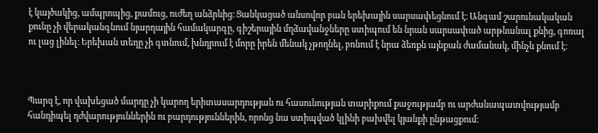է կայծակից, ամպրոպից, քամուց, ուժեղ անձրևից։ Ցանկացած անսովոր բան երեխային սարսափեցնում է։ Անգամ շարունակական քունը չի վերականգնում նյարդային համակարգը, գիշերային մղձավանջները ստիպում են նրան սարսափած արթնանալ քնից, գոռալ ու լաց լինել։ Երեխան տեղը չի գտնում, խնդրում է մորը իրեն մենակ չթողնել, բռնում է նրա ձեռքն այնքան ժամանակ, մինչև քնում է։



Պարզ է, որ վախեցած մարդը չի կարող երիտասարդության ու հասունության տարիքում քաջությամբ ու արժանապատվությամբ հանդիպել դժվարություններին ու բարդություններին, որոնց նա ստիպված կլինի բախվել կյանքի ընթացքում։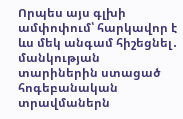Որպես այս գլխի ամփոփում՝ հարկավոր է ևս մեկ անգամ հիշեցնել․ մանկության տարիներին ստացած հոգեբանական տրավմաներն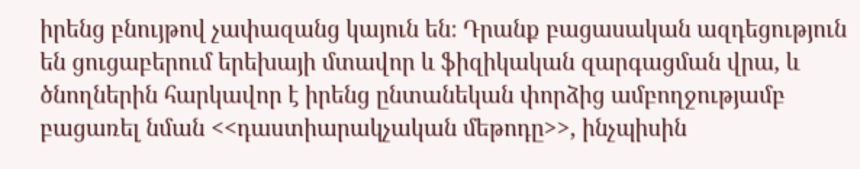իրենց բնույթով չափազանց կայուն են։ Դրանք բացասական ազդեցություն են ցուցաբերում երեխայի մտավոր և ֆիզիկական զարգացման վրա, և ծնողներին հարկավոր է իրենց ընտանեկան փորձից ամբողջությամբ բացառել նման <<դաստիարակչական մեթոդը>>, ինչպիսին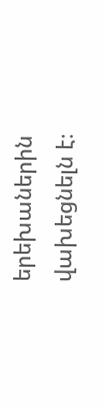երեխաներին վախեցնելն է։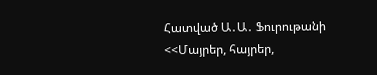Հատված Ա․Ա․ Ֆուրութանի <<Մայրեր, հայրեր,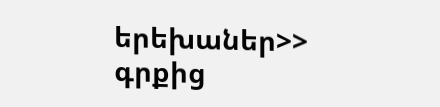երեխաներ>> գրքից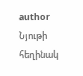author
Նյութի հեղինակ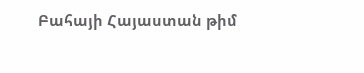Բահայի Հայաստան թիմ